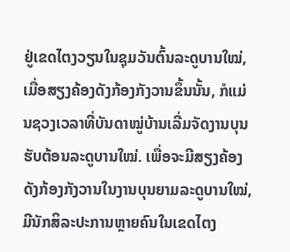ຢູ່ເຂດໄຕງວຽນໃນຊຸມວັນຕົ້ນລະດູບານໃໝ່, ເມື່ອສຽງຄ້ອງດັງກ້ອງກັງວານຂຶ້ນນັ້ນ, ກໍແມ່ນຊວງເວລາທີ່ບັນດາໝູ່ບ້ານເລີ່ມຈັດງານບຸນຮັບຕ້ອນລະດູບານໃໝ່. ເພື່ອຈະມີສຽງຄ້ອງດັງກ້ອງກັງວານໃນງານບຸນຍາມລະດູບານໃໝ່, ມີນັກສິລະປະການຫຼາຍຄົນໃນເຂດໄຕງ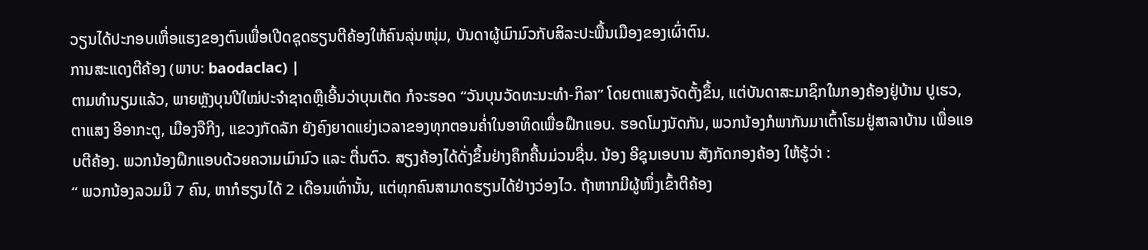ວຽນໄດ້ປະກອບເຫື່ອແຮງຂອງຕົນເພື່ອເປີດຊຸດຮຽນຕີຄ້ອງໃຫ້ຄົນລຸ່ນໜຸ່ມ, ບັນດາຜູ້ເມົາມົວກັບສິລະປະພື້ນເມືອງຂອງເຜົ່າຕົນ.
ການສະແດງຕີຄ້ອງ (ພາບ: baodaclac) |
ຕາມທຳນຽມແລ້ວ, ພາຍຫຼັງບຸນປີໃໝ່ປະຈຳຊາດຫຼືເອີ້ນວ່າບຸນເຕັດ ກໍຈະຮອດ “ວັນບຸນວັດທະນະທຳ-ກິລາ” ໂດຍຕາແສງຈັດຕັ້ງຂຶ້ນ, ແຕ່ບັນດາສະມາຊິກໃນກອງຄ້ອງຢູ່ບ້ານ ປູເຮວ, ຕາແສງ ອີອາກະຕູ, ເມືອງຈືກີງ, ແຂວງກັດລັກ ຍັງຄົງຍາດແຍ່ງເວລາຂອງທຸກຕອນຄ່ຳໃນອາທິດເພື່ອຝຶກແອບ. ຮອດໂມງນັດກັນ, ພວກນ້ອງກໍພາກັນມາເຕົ້າໂຮມຢູ່ສາລາບ້ານ ເພື່ອແອບຕີຄ້ອງ. ພວກນ້ອງຝຶກແອບດ້ວຍຄວາມເມົາມົວ ແລະ ຕື່ນຕົວ. ສຽງຄ້ອງໄດ້ດັ່ງຂຶ້ນຢ່າງຄຶກຄື້ນມ່ວນຊື່ນ. ນ້ອງ ອີຊຸນເອບານ ສັງກັດກອງຄ້ອງ ໃຫ້ຮູ້ວ່າ :
“ ພວກນ້ອງລວມມີ 7 ຄົນ, ຫາກໍຮຽນໄດ້ 2 ເດືອນເທົ່ານັ້ນ, ແຕ່ທຸກຄົນສາມາດຮຽນໄດ້ຢ່າງວ່ອງໄວ. ຖ້າຫາກມີຜູ້ໜຶ່ງເຂົ້າຕີຄ້ອງ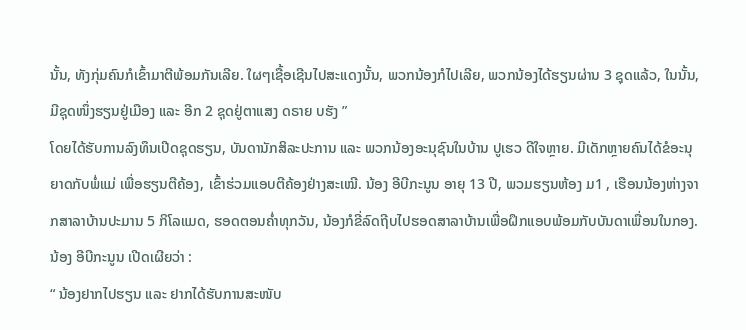ນັ້ນ, ທັງກຸ່ມຄົນກໍເຂົ້າມາຕີພ້ອມກັນເລີຍ. ໃຜໆເຊື້ອເຊີນໄປສະແດງນັ້ນ, ພວກນ້ອງກໍໄປເລີຍ, ພວກນ້ອງໄດ້ຮຽນຜ່ານ 3 ຊຸດແລ້ວ, ໃນນັ້ນ, ມີຊຸດໜຶ່ງຮຽນຢູ່ເມືອງ ແລະ ອີກ 2 ຊຸດຢູ່ຕາແສງ ດຣາຍ ບຮັງ ”
ໂດຍໄດ້ຮັບການລົງທຶນເປີດຊຸດຮຽນ, ບັນດານັກສິລະປະການ ແລະ ພວກນ້ອງອະນຸຊົນໃນບ້ານ ປູເຮວ ດີໃຈຫຼາຍ. ມີເດັກຫຼາຍຄົນໄດ້ຂໍອະນຸຍາດກັບພໍ່ແມ່ ເພື່ອຮຽນຕີຄ້ອງ, ເຂົ້າຮ່ວມແອບຕີຄ້ອງຢ່າງສະເໝີ. ນ້ອງ ອີບີກະນູນ ອາຍຸ 13 ປີ, ພວມຮຽນຫ້ອງ ມ1 , ເຮືອນນ້ອງຫ່າງຈາກສາລາບ້ານປະມານ 5 ກິໂລແມດ, ຮອດຕອນຄ່ຳທຸກວັນ, ນ້ອງກໍຂີ່ລົດຖີບໄປຮອດສາລາບ້ານເພື່ອຝຶກແອບພ້ອມກັບບັນດາເພື່ອນໃນກອງ. ນ້ອງ ອີບີກະນູນ ເປີດເຜີຍວ່າ :
“ ນ້ອງຢາກໄປຮຽນ ແລະ ຢາກໄດ້ຮັບການສະໜັບ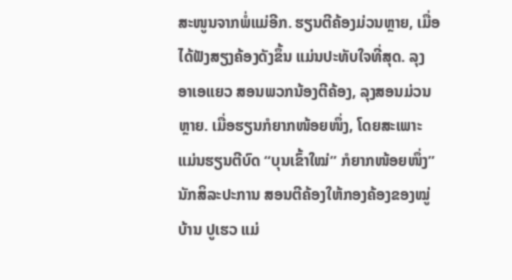ສະໜູນຈາກພໍ່ແມ່ອີກ. ຮຽນຕີຄ້ອງມ່ວນຫຼາຍ, ເມື່ອໄດ້ຟັງສຽງຄ້ອງດັງຂຶ້ນ ແມ່ນປະທັບໃຈທີ່ສຸດ. ລຸງ ອາເອແຍວ ສອນພວກນ້ອງຕີຄ້ອງ, ລຸງສອນມ່ວນຫຼາຍ. ເມື່ອຮຽນກໍຍາກໜ້ອຍໜຶ່ງ, ໂດຍສະເພາະ ແມ່ນຮຽນຕີບົດ “ບຸນເຂົ້າໃໝ່” ກໍຍາກໜ້ອຍໜຶ່ງ”
ນັກສິລະປະການ ສອນຕີຄ້ອງໃຫ້ກອງຄ້ອງຂອງໝູ່ບ້ານ ປູເຮວ ແມ່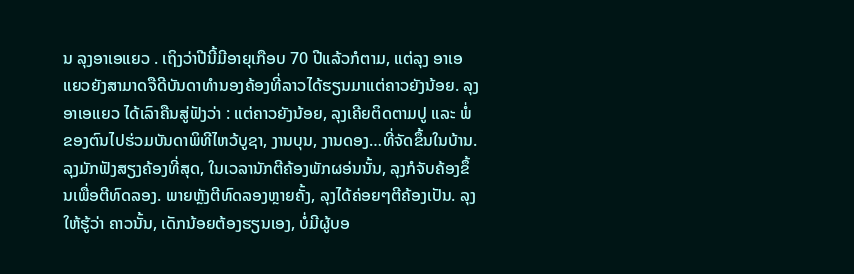ນ ລຸງອາເອແຍວ . ເຖິງວ່າປີນີ້ມີອາຍຸເກືອບ 70 ປີແລ້ວກໍຕາມ, ແຕ່ລຸງ ອາເອແຍວຍັງສາມາດຈືດີບັນດາທຳນອງຄ້ອງທີ່ລາວໄດ້ຮຽນມາແຕ່ຄາວຍັງນ້ອຍ. ລຸງ ອາເອແຍວ ໄດ້ເລົາຄືນສູ່ຟັງວ່າ : ແຕ່ຄາວຍັງນ້ອຍ, ລຸງເຄີຍຕິດຕາມປູ ແລະ ພໍ່ຂອງຕົນໄປຮ່ວມບັນດາພິທີໄຫວ້ບູຊາ, ງານບຸນ, ງານດອງ…ທີ່ຈັດຂຶ້ນໃນບ້ານ. ລຸງມັກຟັງສຽງຄ້ອງທີ່ສຸດ, ໃນເວລານັກຕີຄ້ອງພັກຜອ່ນນັ້ນ, ລຸງກໍຈັບຄ້ອງຂຶ້ນເພື່ອຕີທົດລອງ. ພາຍຫຼັງຕີທົດລອງຫຼາຍຄັ້ງ, ລຸງໄດ້ຄ່ອຍໆຕີຄ້ອງເປັນ. ລຸງໃຫ້ຮູ້ວ່າ ຄາວນັ້ນ, ເດັກນ້ອຍຕ້ອງຮຽນເອງ, ບໍ່ມີຜູ້ບອ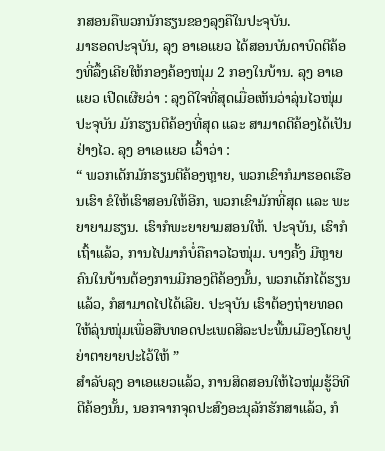ກສອນຄືພວກນັກຮຽນຂອງລຸງຄືໃນປະຈຸບັນ.
ມາຮອດປະຈຸບັນ, ລຸງ ອາເອແຍວ ໄດ້ສອນບັນດາບົດຕີຄ້ອງທີ່ລຶ້ງເຄີຍໃຫ້ກອງຄ້ອງໜຸ່ມ 2 ກອງໃນບ້ານ. ລຸງ ອາເອແຍວ ເປີດເຜີຍວ່າ : ລຸງດີໃຈທີ່ສຸດເມື່ອເຫັນວ່າລຸ່ນໄວໜຸ່ມປະຈຸບັນ ມັກຮຽນຕີຄ້ອງທີ່ສຸດ ແລະ ສາມາດຕີຄ້ອງໄດ້ເປັນຢ່າງໄວ. ລຸງ ອາເອແຍວ ເວົ້າວ່າ :
“ ພວກເດັກມັກຮຽນຕີຄ້ອງຫຼາຍ, ພວກເຂົາກໍມາຮອດເຮືອນເຮົາ ຂໍໃຫ້ເຮົາສອນໃຫ້ອີກ, ພວກເຂົາມັກທີ່ສຸດ ແລະ ພະຍາຍາມຮຽນ. ເຮົາກໍພະຍາຍາມສອນໃຫ້. ປະຈຸບັນ, ເຮົາກໍເຖົ້າແລ້ວ, ການໄປມາກໍບໍ່ຄືຄາວໄວໜຸ່ມ. ບາງຄັ້ງ ມີຫຼາຍຄົນໃນບ້ານຕ້ອງການມີກອງຕີຄ້ອງນັ້ນ, ພວກເດັກໄດ້ຮຽນແລ້ວ, ກໍສາມາດໄປໄດ້ເລີຍ. ປະຈຸບັນ ເຮົາຕ້ອງຖ່າຍທອດໃຫ້ລຸ່ນໜຸ່ມເພື່ອສືບທອດປະເພດສິລະປະພື້ນເມືອງໂດຍປູຍ່າຕາຍາຍປະໄວ້ໃຫ້ ”
ສຳລັບລຸງ ອາເອແຍວແລ້ວ, ການສິດສອນໃຫ້ໄວໜຸ່ມຮູ້ວິທີຕີຄ້ອງນັ້ນ, ນອກຈາກຈຸດປະສົງອະນຸລັກຮັກສາແລ້ວ, ກໍ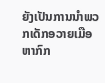ຍັງເປັນການນຳພວກເດັກອວາຍເມືອຫາກົກ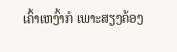ເຄົ້າເຫງົ້າກໍ ເພາະສຽງຄ້ອງ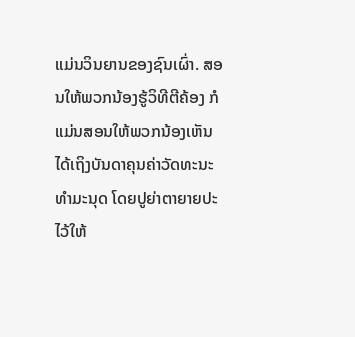ແມ່ນວິນຍານຂອງຊົນເຜົ່າ. ສອນໃຫ້ພວກນ້ອງຮູ້ວິທີຕີຄ້ອງ ກໍແມ່ນສອນໃຫ້ພວກນ້ອງເຫັນໄດ້ເຖິງບັນດາຄຸນຄ່າວັດທະນະທຳມະນຸດ ໂດຍປູຍ່າຕາຍາຍປະໄວ້ໃຫ້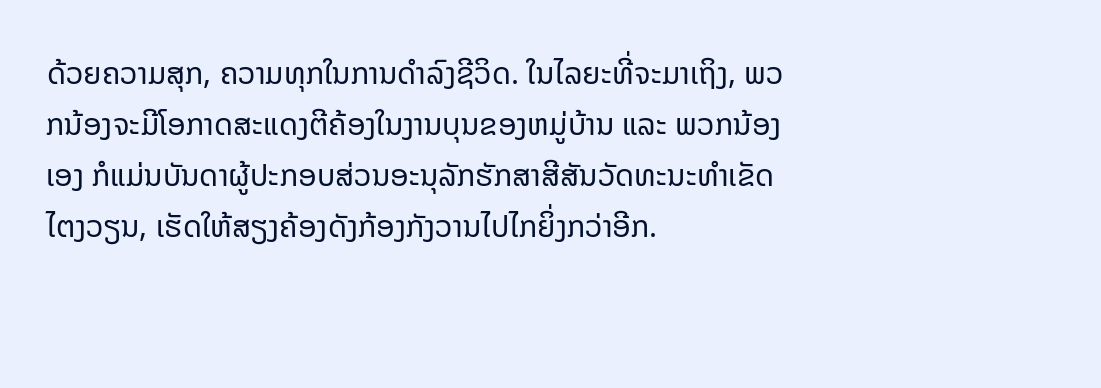ດ້ວຍຄວາມສຸກ, ຄວາມທຸກໃນການດຳລົງຊີວິດ. ໃນໄລຍະທີ່ຈະມາເຖິງ, ພວກນ້ອງຈະມີໂອກາດສະແດງຕີຄ້ອງໃນງານບຸນຂອງຫມູ່ບ້ານ ແລະ ພວກນ້ອງເອງ ກໍແມ່ນບັນດາຜູ້ປະກອບສ່ວນອະນຸລັກຮັກສາສີສັນວັດທະນະທຳເຂັດໄຕງວຽນ, ເຮັດໃຫ້ສຽງຄ້ອງດັງກ້ອງກັງວານໄປໄກຍິ່ງກວ່າອີກ.